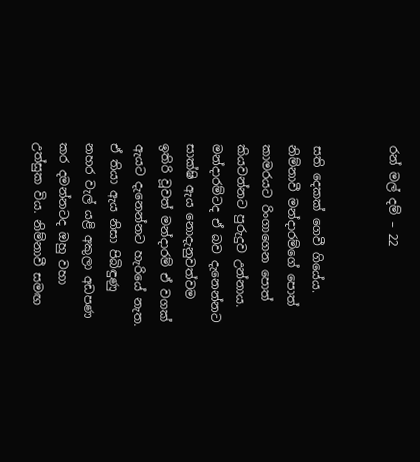රන් මල් දම් – 22


සති දෙකක් ගෙවී ගියේය. නිම්නාවී මන්දාරම්ගේ පොත් කාමරයට රිංගාගෙන පොත් කියවන්නට පුරුදුව උන්නාය. මන්දාරම්ටද ඒ බව දැනෙන්නට සාක්ෂි ඇය නොදැනුවත්වම ඉතිරි වූවත් මන්දාරම් ඒ වගක් ඇයට දැනෙන්නට හැරියේ නැත. ඒ තියා ඇය නිසා පිබිඳුණු නහර වැල් යළි අකුලා අඩපණ කර දමන්නටද ඔහු වහා උත්සුක විය. නිම්නාවී සමඟ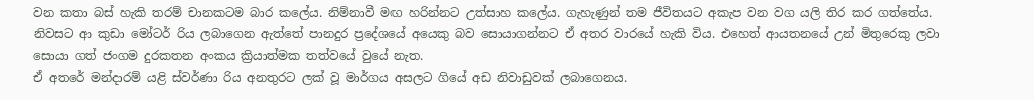වන කතා බස් හැකි තරම් චානකටම බාර කලේය. නිම්නාවී මඟ හරින්නට උත්සාහ කලේය. ගැහැණුන් තම ජීවිතයට අකැප වන වග යලි තිර කර ගත්තේය.
නිවසට ආ කුඩා මෝටර් රිය ලබාගෙන ඇත්තේ පානදුර ප්‍රදේශයේ අයෙකු බව සොයාගන්නට ඒ අතර වාරයේ හැකි විය. එහෙත් ආයතනයේ උන් මිතුරෙකු ලවා සොයා ගත් ජංගම දුරකතන අංකය ක්‍රියාත්මක තත්වයේ වුයේ නැත.
ඒ අතරේ මන්දාරම් යළි ස්වර්ණා රිය අනතුරට ලක් වූ මාර්ගය අසලට ගියේ අඩ නිවාඩුවක් ලබාගෙනය.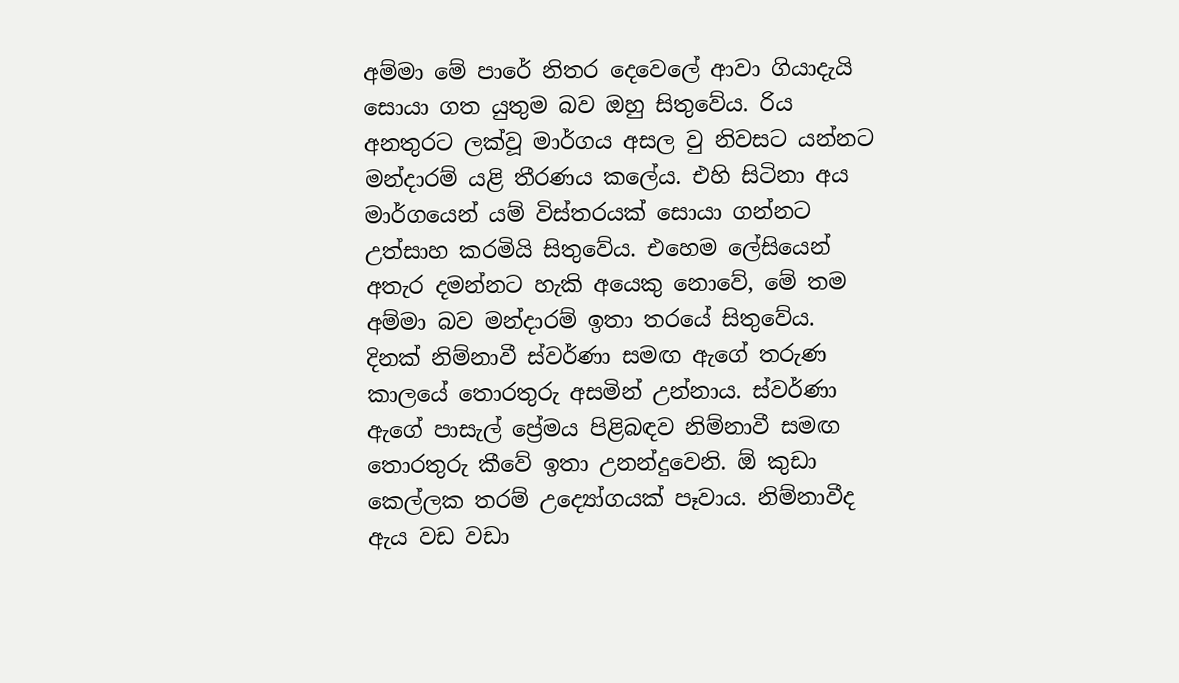අම්මා මේ පාරේ නිතර දෙවෙලේ ආවා ගියාදැයි සොයා ගත යුතුම බව ඔහු සිතුවේය. රිය අනතුරට ලක්වූ මාර්ගය අසල වු නිවසට යන්නට මන්දාරම් යළි තීරණය කලේය. එහි සිටිනා අය මාර්ගයෙන් යම් විස්තරයක් සොයා ගන්නට උත්සාහ කරමියි සිතුවේය. එහෙම ලේසියෙන් අතැර දමන්නට හැකි අයෙකු නොවේ, මේ තම අම්මා බව මන්දාරම් ඉතා තරයේ සිතුවේය.
දිනක් නිම්නාවී ස්වර්ණා සමඟ ඇගේ තරුණ කාලයේ තොරතුරු අසමින් උන්නාය. ස්වර්ණා ඇගේ පාසැල් ප්‍රේමය පිළිබඳව නිම්නාවී සමඟ තොරතුරු කීවේ ඉතා උනන්දුවෙනි. ඕ කුඩා කෙල්ලක තරම් උද්‍යෝගයක් පෑවාය. නිම්නාවීද ඇය වඩ වඩා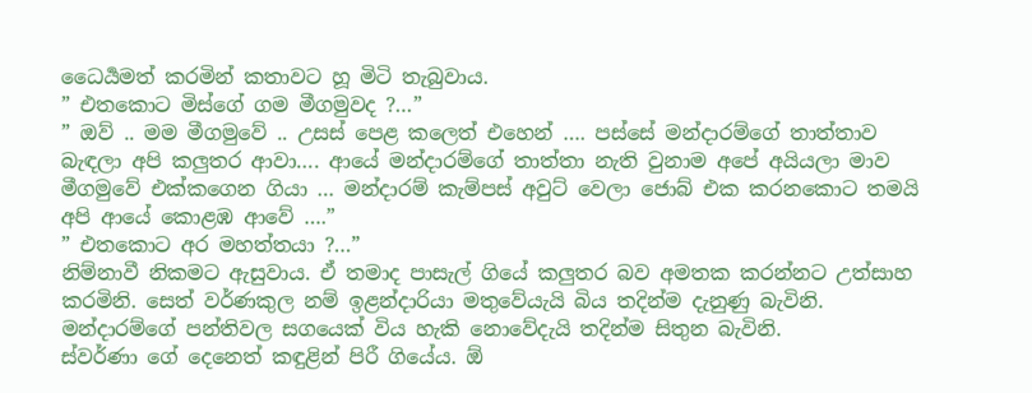ධෛර්‍යමත් කරමින් කතාවට හූ මිටි තැබුවාය.
” එතකොට මිස්ගේ ගම මීගමුවද ?…”
” ඔව් .. මම මීගමුවේ .. උසස් පෙළ කලෙත් එහෙන් …. පස්සේ මන්දාරම්ගේ තාත්තාව බැඳලා අපි කලුතර ආවා…. ආයේ මන්දාරම්ගේ තාත්තා නැති වුනාම අපේ අයියලා මාව මීගමුවේ එක්කගෙන ගියා … මන්දාරම් කැම්පස් අවුට් වෙලා ජොබ් එක කරනකොට තමයි අපි ආයේ කොළඹ ආවේ ….”
” එතකොට අර මහත්තයා ?…”
නිම්නාවී නිකමට ඇසුවාය. ඒ තමාද පාසැල් ගියේ කලුතර බව අමතක කරන්නට උත්සාහ කරමිනි. සෙත් වර්ණකුල නම් ඉළන්දාරියා මතුවේයැයි බිය තදින්ම දැනුණු බැවිනි. මන්දාරම්ගේ පන්තිවල සගයෙක් විය හැකි නොවේදැයි තදින්ම සිතුන බැවිනි.
ස්වර්ණා ගේ දෙනෙත් කඳුළින් පිරී ගියේය. ඕ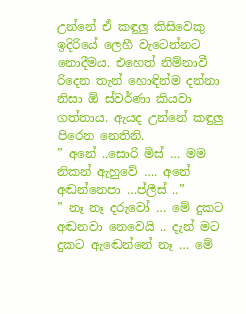උන්නේ ඒ කඳුලු කිසිවෙකු ඉදිරියේ ලෙහී වැටෙන්නට නොදීමය. එහෙත් නිම්නාවී රිදෙන තැන් හොඳින්ම දන්නා නිසා ඕ ස්වර්ණා කියවා ගත්තාය. ඇයද උන්නේ කඳුලු පිරෙන නෙතිනි.
” අනේ ..සොරි මිස් … මම නිකන් ඇහුවේ …. අනේ අඬන්නෙපා …ප්ලීස් ..”
” නෑ නෑ දරුවෝ … මේ දුකට අඬනවා නෙවෙයි .. දැන් මට දුකට ඇඬෙන්නේ නෑ … මේ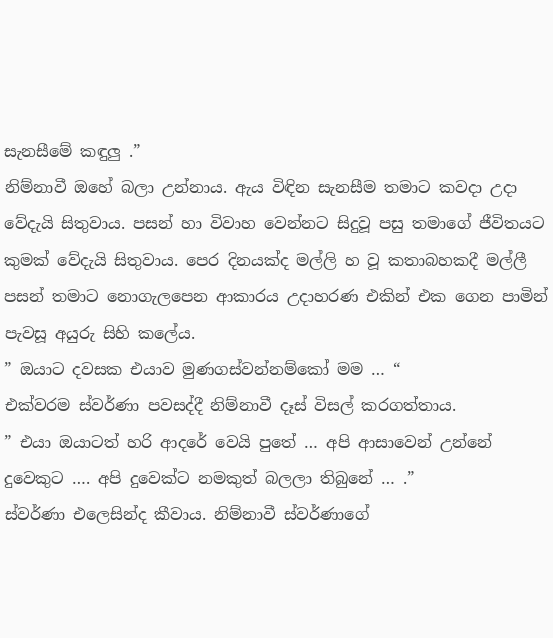සැනසීමේ කඳුලු .”
නිම්නාවී ඔහේ බලා උන්නාය. ඇය විඳින සැනසීම තමාට කවදා උදා වේදැයි සිතුවාය. පසන් හා විවාහ වෙන්නට සිදුවූ පසු තමාගේ ජීවිතයට කුමක් වේදැයි සිතුවාය. පෙර දිනයක්ද මල්ලි හ වූ කතාබහකදී මල්ලී පසන් තමාට නොගැලපෙන ආකාරය උදාහරණ එකින් එක ගෙන පාමින් පැවසූ අයුරු සිහි කලේය.
” ඔයාට දවසක එයාව මුණගස්වන්නම්කෝ මම … “
එක්වරම ස්වර්ණා පවසද්දී නිම්නාවී දෑස් විසල් කරගත්තාය.
” එයා ඔයාටත් හරි ආදරේ වෙයි පුතේ … අපි ආසාවෙන් උන්නේ දුවෙකුට …. අපි දුවෙක්ට නමකුත් බලලා තිබුනේ … .”
ස්වර්ණා එලෙසින්ද කීවාය. නිම්නාවී ස්වර්ණාගේ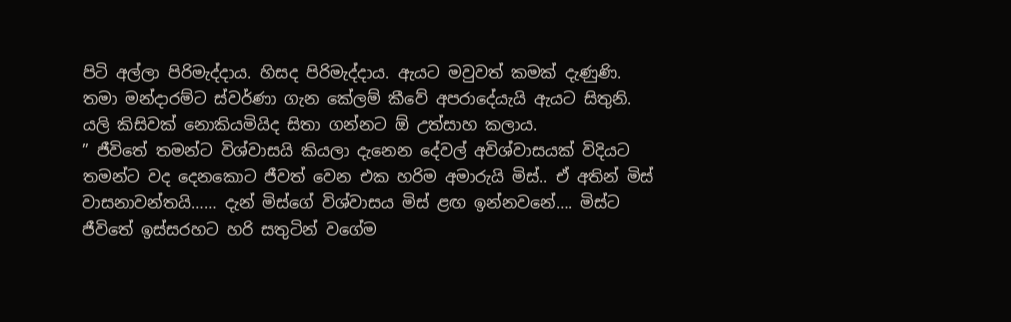පිටි අල්ලා පිරිමැද්දාය. හිසද පිරිමැද්දාය. ඇයට මවුවත් කමක් දැණුණි. තමා මන්දාරම්ට ස්වර්ණා ගැන කේලම් කීවේ අපරාදේයැයි ඇයට සිතුනි. යලි කිසිවක් නොකියමියිද සිතා ගන්නට ඕ උත්සාහ කලාය.
” ජීවිතේ තමන්ට විශ්වාසයි කියලා දැනෙන දේවල් අවිශ්වාසයක් විදියට තමන්ට වද දෙනකොට ජීවත් වෙන එක හරිම අමාරුයි මිස්.. ඒ අතින් මිස් වාසනාවන්තයි…… දැන් මිස්ගේ විශ්වාසය මිස් ළඟ ඉන්නවනේ…. මිස්ට ජීවිතේ ඉස්සරහට හරි සතුටින් වගේම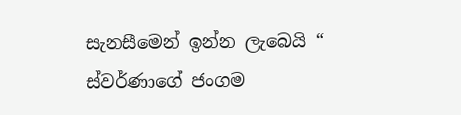සැනසීමෙන් ඉන්න ලැබෙයි “
ස්වර්ණාගේ ජංගම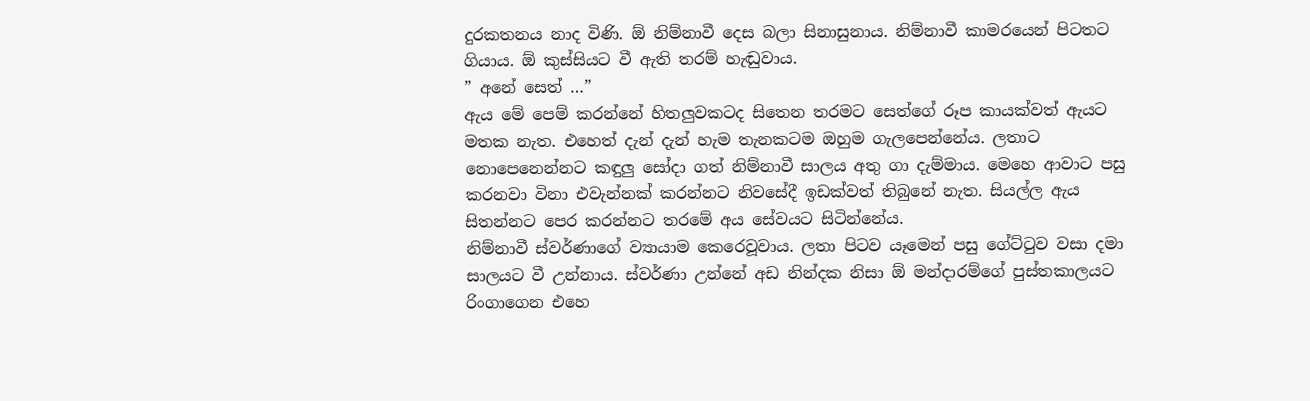දුරකතනය නාද විණි. ඕ නිම්නාවී දෙස බලා සිනාසුනාය. නිම්නාවී කාමරයෙන් පිටතට ගියාය. ඕ කුස්සියට වී ඇති තරම් හැඬුවාය.
” අනේ සෙත් …”
ඇය මේ පෙම් කරන්නේ හිතලුවකටද සිතෙන තරමට සෙත්ගේ රූප කායක්වත් ඇයට මතක නැත. එහෙත් දැන් දැන් හැම තැනකටම ඔහුම ගැලපෙන්නේය. ලතාට නොපෙනෙන්නට කඳුලු සෝදා ගත් නිම්නාවී සාලය අතු ගා දැම්මාය. මෙහෙ ආවාට පසු කරනවා විනා එවැන්නක් කරන්නට නිවසේදී ඉඩක්වත් තිබුනේ නැත. සියල්ල ඇය සිතන්නට පෙර කරන්නට තරමේ අය සේවයට සිටින්නේය.
නිම්නාවී ස්වර්ණාගේ ව්‍යායාම කෙරෙවූවාය. ලතා පිටව යෑමෙන් පසු ගේට්ටුව වසා දමා සාලයට වී උන්නාය. ස්වර්ණා උන්නේ අඩ නින්දක නිසා ඕ මන්දාරම්ගේ පුස්තකාලයට රිංගාගෙන එහෙ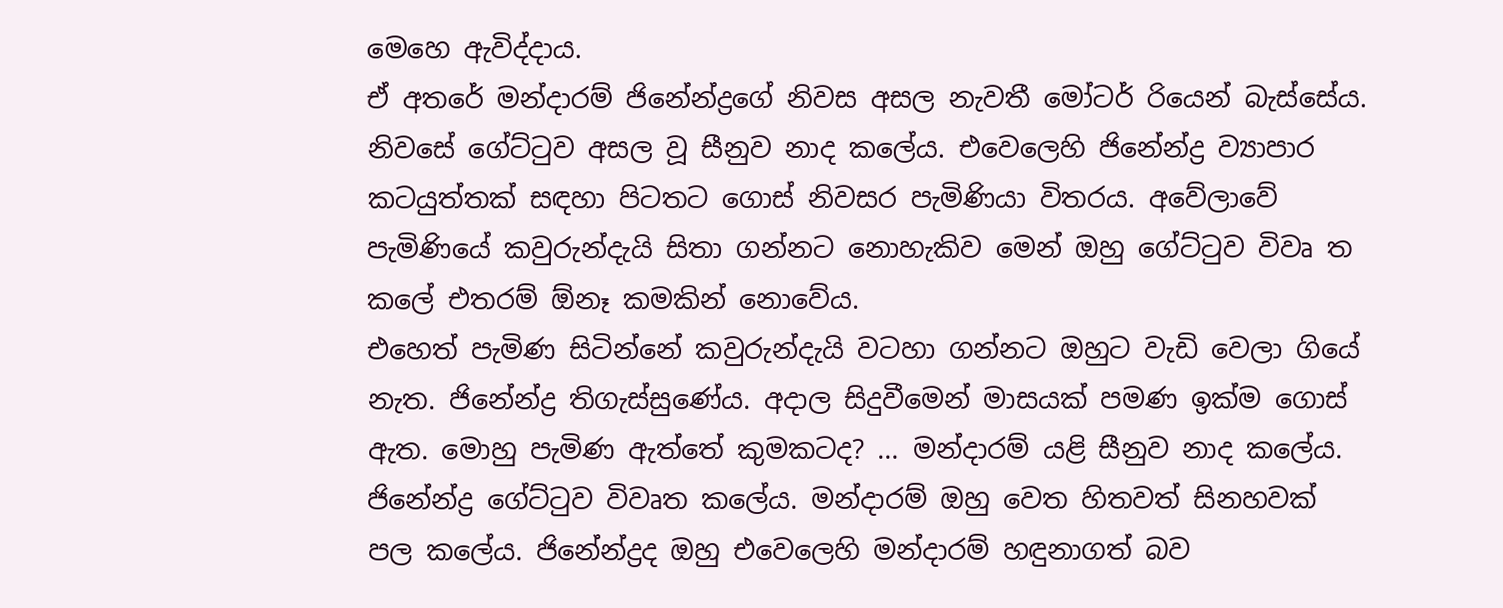මෙහෙ ඇවිද්දාය.
ඒ අතරේ මන්දාරම් ජිනේන්ද්‍රගේ නිවස අසල නැවතී මෝටර් රියෙන් බැස්සේය. නිවසේ ගේට්ටුව අසල වූ සීනුව නාද කලේය. එවෙලෙහි ජිනේන්ද්‍ර ව්‍යාපාර කටයුත්තක් සඳහා පිටතට ගොස් නිවසර පැමිණියා විතරය. අවේලාවේ පැමිණියේ කවුරුන්දැයි සිතා ගන්නට නොහැකිව මෙන් ඔහු ගේට්ටුව විවෘ ත කලේ එතරම් ඕනෑ කමකින් නොවේය.
එහෙත් පැමිණ සිටින්නේ කවුරුන්දැයි වටහා ගන්නට ඔහුට වැඩි වෙලා ගියේ නැත. ජිනේන්ද්‍ර තිගැස්සුණේය. අදාල සිදුවීමෙන් මාසයක් පමණ ඉක්ම ගොස් ඇත. මොහු පැමිණ ඇත්තේ කුමකටද? … මන්දාරම් යළි සීනුව නාද කලේය. ජිනේන්ද්‍ර ගේට්ටුව විවෘත කලේය. මන්දාරම් ඔහු වෙත හිතවත් සිනහවක් පල කලේය. ජිනේන්ද්‍රද ඔහු එවෙලෙහි මන්දාරම් හඳුනාගත් බව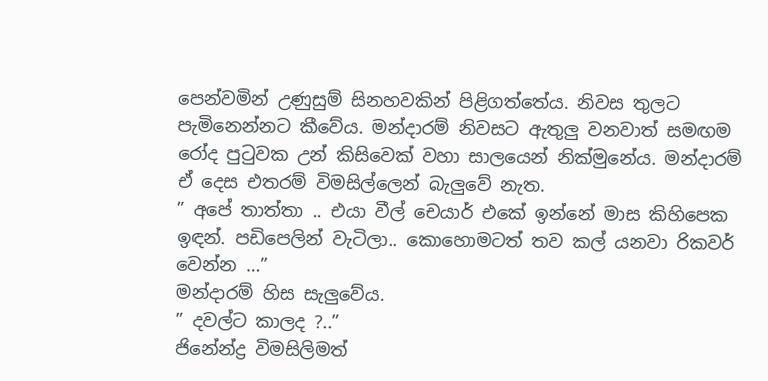පෙන්වමින් උණුසුම් සිනහවකින් පිළිගත්තේය. නිවස තුලට පැමිනෙන්නට කීවේය. මන්දාරම් නිවසට ඇතුලු වනවාත් සමඟම රෝද පුටුවක උන් කිසිවෙක් වහා සාලයෙන් නික්මුනේය. මන්දාරම් ඒ දෙස එතරම් විමසිල්ලෙන් බැලුවේ නැත.
” අපේ තාත්තා .. එයා වීල් චෙයාර් එකේ ඉන්නේ මාස කිහිපෙක ඉඳන්. පඩිපෙලින් වැටිලා.. කොහොමටත් තව කල් යනවා රිකවර් වෙන්න …”
මන්දාරම් හිස සැලුවේය.
” දවල්ට කාලද ?..”
ජිනේන්ද්‍ර විමසිලිමත්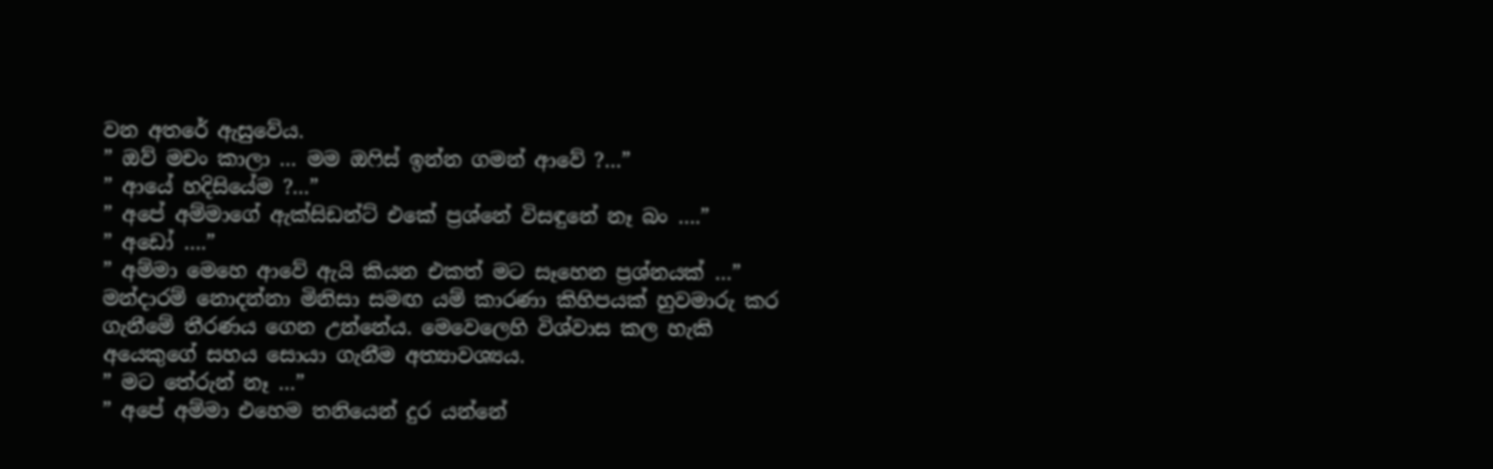වන අතරේ ඇසුවේය.
” ඔව් මචං කාලා … මම ඔෆිස් ඉන්න ගමන් ආවේ ?…”
” ආයේ හදිසියේම ?…”
” අපේ අම්මාගේ ඇක්සිඩන්ට් එකේ ප්‍රශ්නේ විසඳුනේ නෑ බං ….”
” අඩෝ ….”
” අම්මා මෙහෙ ආවේ ඇයි කියන එකත් මට සෑහෙන ප්‍රශ්නයක් …”
මන්දාරම් නොදන්නා මිනිසා සමඟ යම් කාරණා කිහිපයක් හුවමාරු කර ගැනීමේ තීරණය ගෙන උන්නේය. මෙවෙලෙහි විශ්වාස කල හැකි අයෙකුගේ සහය සොයා ගැනීම අත්‍යාවශ්‍යය.
” මට තේරුන් නෑ …”
” අපේ අම්මා එහෙම තනියෙන් දුර යන්නේ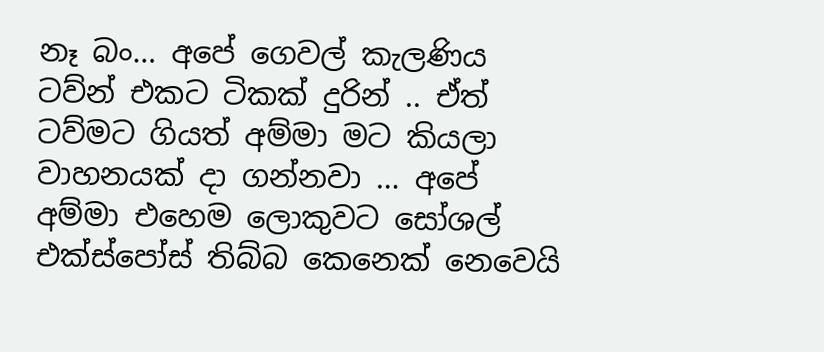නෑ බං… අපේ ගෙවල් කැලණිය ටව්න් එකට ටිකක් දුරින් .. ඒත් ටව්මට ගියත් අම්මා මට කියලා වාහනයක් දා ගන්නවා … අපේ අම්මා එහෙම ලොකුවට සෝශල් එක්ස්පෝස් තිබ්බ කෙනෙක් නෙවෙයි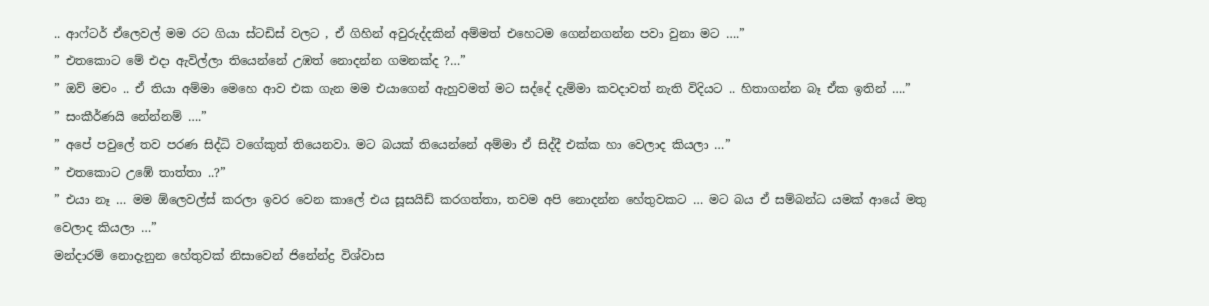.. ආෆ්ටර් ඒලෙවල් මම රට ගියා ස්ටඩිස් වලට , ඒ ගිහින් අවුරුද්දකින් අම්මත් එහෙටම ගෙන්නගන්න පවා වුනා මට ….”
” එතකොට මේ එදා ඇවිල්ලා තියෙන්නේ උඹත් නොදන්න ගමනක්ද ?…”
” ඔව් මචං .. ඒ තියා අම්මා මෙහෙ ආව එක ගැන මම එයාගෙන් ඇහුවමත් මට සද්දේ දැම්මා කවදාවත් නැති විදියට .. හිතාගන්න බෑ ඒක ඉතින් ….”
” සංකීර්ණයි නේන්නම් ….”
” අපේ පවුලේ තව පරණ සිද්ධි වගේකුත් තියෙනවා. මට බයක් තියෙන්නේ අම්මා ඒ සිද්දී එක්ක හා වෙලාද කියලා …”
” එතකොට උඹේ තාත්තා ..?”
” එයා නෑ … මම ඕලෙවල්ස් කරලා ඉවර වෙන කාලේ එය සූසයිඩ් කරගත්තා, තවම අපි නොදන්න හේතුවකට … මට බය ඒ සම්බන්ධ යමක් ආයේ මතු වෙලාද කියලා …”
මන්දාරම් නොදැනුන හේතුවක් නිසාවෙන් ජිනේන්ද්‍ර විශ්වාස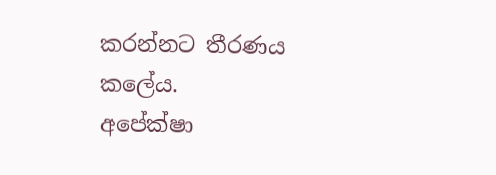කරන්නට තීරණය කලේය.
අපේක්ෂා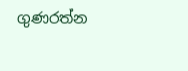ගුණරත්න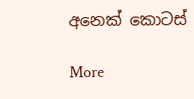අනෙක් කොටස්

More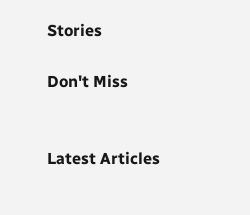Stories

Don't Miss


Latest Articles